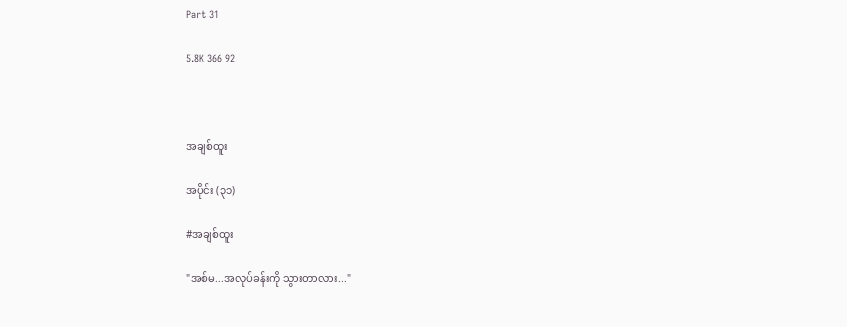Part 31

5.8K 366 92



အချစ်ထူး

အပိုင်း (၃၁)

#အချစ်ထူး

"အစ်မ...အလုပ်ခန်းကို သွားတာလား..."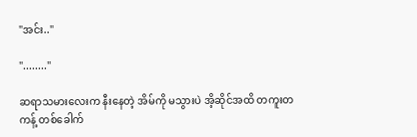"အင်း.."

"........"

ဆရာသမားလေးက နီးနေတဲ့ အိမ်ကို မသွားပဲ အိ့ဆိုင်အထိ တကူးတကန့် တစ်ခေါက်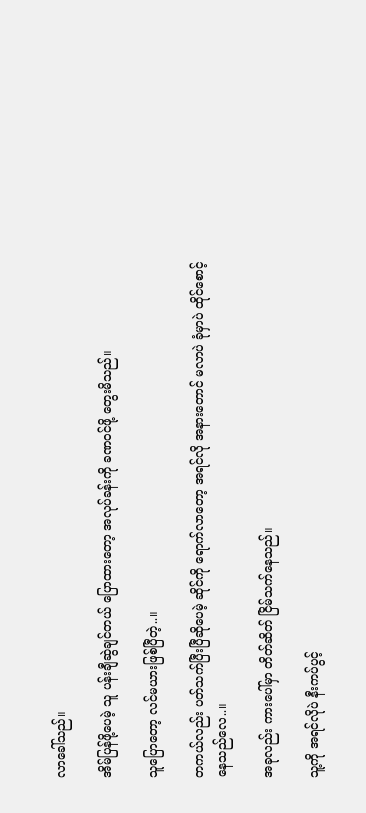လာခေါ်သည်။

အိမ်ပြန်ဖို့ပေမဲ့ သူ ပန်းချီဆွဲချင်တယ် ပြောထားတော့ အလုပ်ခန်းကို ခဏဝင်ဖို့ တွေးမိသည်။

သူပြောတော့ လင်မယားဖြစ်ပြီတဲ့..။

တကယ်လည်း ပတ်သက်ပြီးပြီဆိုပေမဲ့ ဆိုင်ကို ရောက်လာတော့ အရင်လို အနားတောင် မလာပဲ ခုံမှာပဲ ထိုင်စောင့်နေသည်လေ..။

အခုလည်း ကားပေါ်မှာ တိတ်ဆိတ် ငြိမ်သက်နေသည်။

သူ့ကို အရင်လိုပဲ နီးကပ်ပွင့်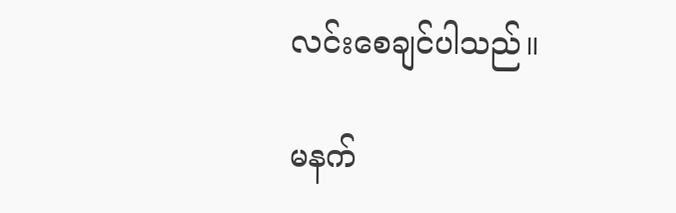လင်းစေချင်ပါသည်။

မနက်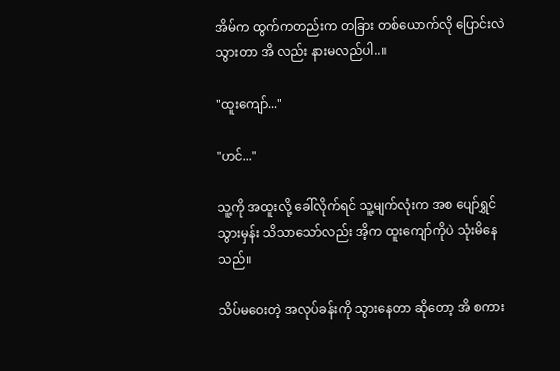အိမ်က ထွက်ကတည်းက တခြား တစ်ယောက်လို ပြောင်းလဲသွားတာ အိ လည်း နားမလည်ပါ..။

"ထူးကျော်..."

"ဟင်..."

သူ့ကို အထူးလို့ ခေါ်လိုက်ရင် သူ့မျက်လုံးက အစ ပျော်ရွှင်သွားမှန်း သိသာသော်လည်း အိ့က ထူးကျော်ကိုပဲ သုံးမိနေသည်။

သိပ်မဝေးတဲ့ အလုပ်ခန်းကို သွားနေတာ ဆိုတော့ အိ စကား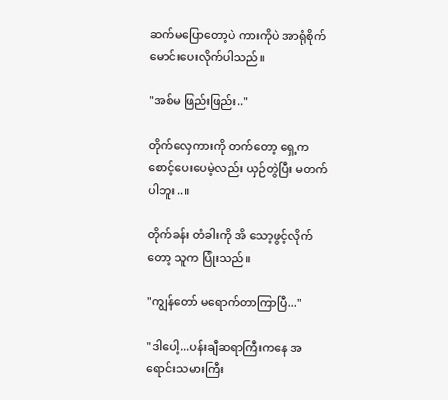ဆက်မပြောတော့ပဲ ကားကိုပဲ အာရုံစိုက် မောင်းပေးလိုက်ပါသည်။

"အစ်မ ဖြည်းဖြည်း.."

တိုက်လှေကားကို တက်တော့ ရှေ့က စောင့်ပေးပေမဲ့လည်း ယှဉ်တွဲပြီး မတက်ပါဘူး..။

တိုက်ခန်း တံခါးကို အိ သော့ဖွင့်လိုက်တော့ သူက ပြုံးသည်။

"ကျွန်တော် မရောက်တာကြာပြီ..."

"ဒါပေါ့...ပန်းချီဆရာကြီးကနေ အရောင်းသမားကြီး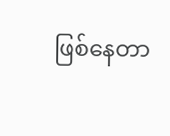ဖြစ်နေတာ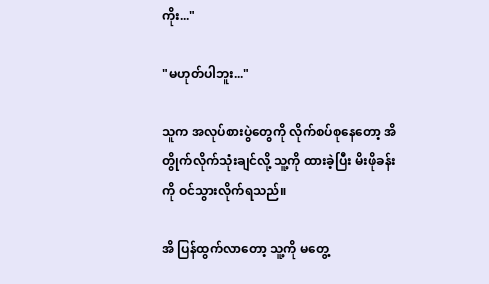ကိုး..."

"မဟုတ်ပါဘူး..."

သူက အလုပ်စားပွဲတွေကို လိုက်စပ်စုနေတော့ အိ တွိုက်လိုက်သုံးချင်လို့ သူ့ကို ထားခဲ့ပြီး မိးဖိုခန်းကို ဝင်သွားလိုက်ရသည်။

အိ ပြန်ထွက်လာတော့ သူ့ကို မတွေ့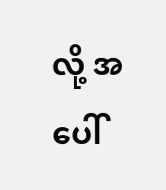လို့ အပေါ်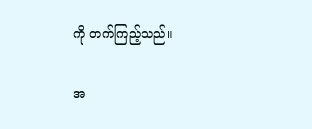ကို တက်ကြည့်သည်။

အ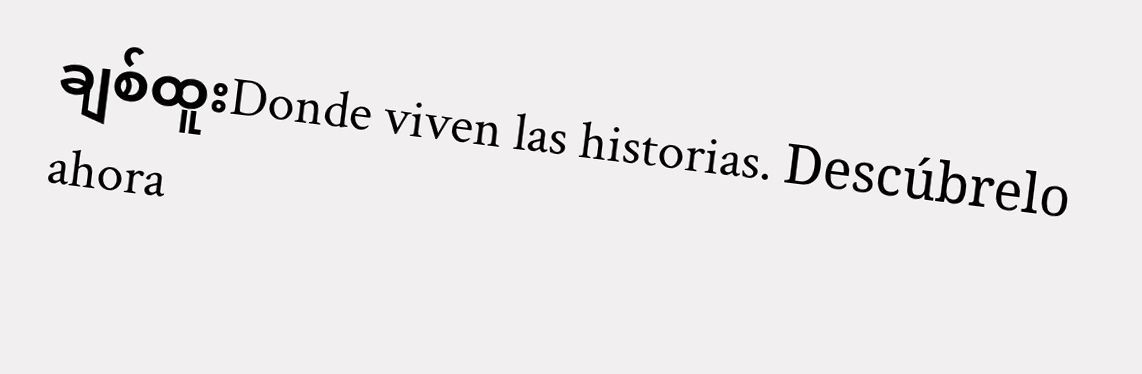ချစ်ထူးDonde viven las historias. Descúbrelo ahora